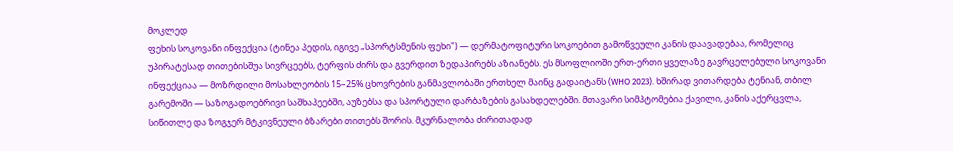მოკლედ
ფეხის სოკოვანი ინფექცია (ტინეა პედის, იგივე „სპორტსმენის ფეხი") — დერმატოფიტური სოკოებით გამოწვეული კანის დაავადებაა, რომელიც უპირატესად თითებისშუა სივრცეებს, ტერფის ძირს და გვერდით ზედაპირებს აზიანებს. ეს მსოფლიოში ერთ-ერთი ყველაზე გავრცელებული სოკოვანი ინფექციაა — მოზრდილი მოსახლეობის 15–25% ცხოვრების განმავლობაში ერთხელ მაინც გადაიტანს (WHO 2023). ხშირად ვითარდება ტენიან, თბილ გარემოში — საზოგადოებრივი საშხაპეებში, აუზებსა და სპორტული დარბაზების გასახდელებში. მთავარი სიმპტომებია ქავილი, კანის აქერცვლა, სიწითლე და ზოგჯერ მტკივნეული ბზარები თითებს შორის. მკურნალობა ძირითადად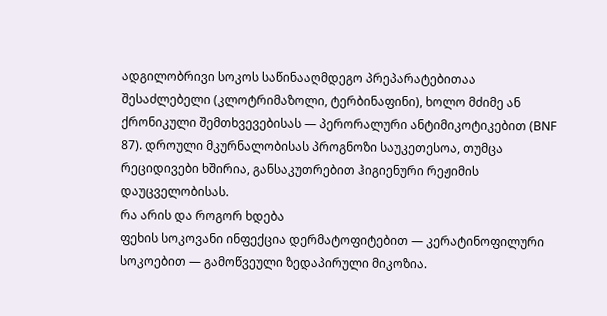ადგილობრივი სოკოს საწინააღმდეგო პრეპარატებითაა შესაძლებელი (კლოტრიმაზოლი, ტერბინაფინი), ხოლო მძიმე ან ქრონიკული შემთხვევებისას — პერორალური ანტიმიკოტიკებით (BNF 87). დროული მკურნალობისას პროგნოზი საუკეთესოა, თუმცა რეციდივები ხშირია, განსაკუთრებით ჰიგიენური რეჟიმის დაუცველობისას.
რა არის და როგორ ხდება
ფეხის სოკოვანი ინფექცია დერმატოფიტებით — კერატინოფილური სოკოებით — გამოწვეული ზედაპირული მიკოზია.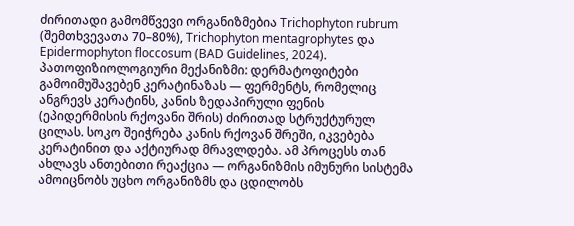ძირითადი გამომწვევი ორგანიზმებია Trichophyton rubrum (შემთხვევათა 70–80%), Trichophyton mentagrophytes და Epidermophyton floccosum (BAD Guidelines, 2024).
პათოფიზიოლოგიური მექანიზმი: დერმატოფიტები გამოიმუშავებენ კერატინაზას — ფერმენტს, რომელიც ანგრევს კერატინს, კანის ზედაპირული ფენის (ეპიდერმისის რქოვანი შრის) ძირითად სტრუქტურულ ცილას. სოკო შეიჭრება კანის რქოვან შრეში, იკვებება კერატინით და აქტიურად მრავლდება. ამ პროცესს თან ახლავს ანთებითი რეაქცია — ორგანიზმის იმუნური სისტემა ამოიცნობს უცხო ორგანიზმს და ცდილობს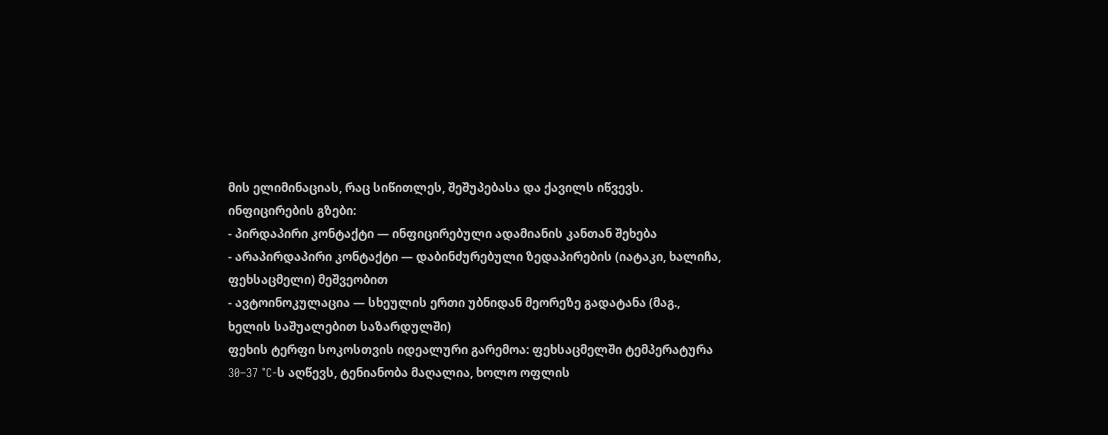მის ელიმინაციას, რაც სიწითლეს, შეშუპებასა და ქავილს იწვევს.
ინფიცირების გზები:
- პირდაპირი კონტაქტი — ინფიცირებული ადამიანის კანთან შეხება
- არაპირდაპირი კონტაქტი — დაბინძურებული ზედაპირების (იატაკი, ხალიჩა, ფეხსაცმელი) მეშვეობით
- ავტოინოკულაცია — სხეულის ერთი უბნიდან მეორეზე გადატანა (მაგ., ხელის საშუალებით საზარდულში)
ფეხის ტერფი სოკოსთვის იდეალური გარემოა: ფეხსაცმელში ტემპერატურა 30–37 °C-ს აღწევს, ტენიანობა მაღალია, ხოლო ოფლის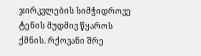ჯირკვლების სიმჭიდროვე ტენის მუდმივ წყაროს ქმნის. რქოვანი შრე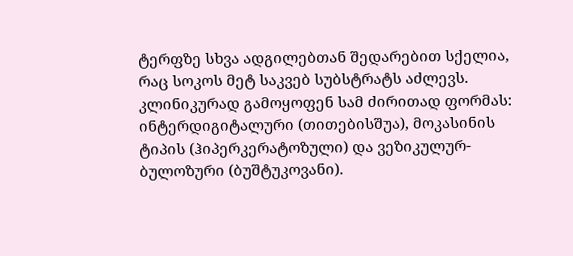ტერფზე სხვა ადგილებთან შედარებით სქელია, რაც სოკოს მეტ საკვებ სუბსტრატს აძლევს.
კლინიკურად გამოყოფენ სამ ძირითად ფორმას: ინტერდიგიტალური (თითებისშუა), მოკასინის ტიპის (ჰიპერკერატოზული) და ვეზიკულურ-ბულოზური (ბუშტუკოვანი).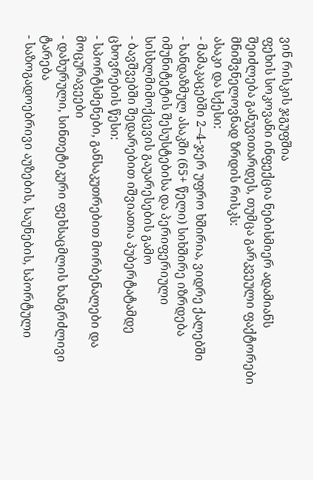ვინ რისკის ჯგუფშია
ფეხის სოკოვანი ინფექცია ნებისმიერ ადამიანს შეიძლება განუვითარდეს, თუმცა გარკვეული ფაქტორები მნიშვნელოვნად ზრდის რისკს:
ასაკი და სქესი:
- მამაკაცებში 2–4-ჯერ უფრო ხშირია, ვიდრე ქალებში
- ხანდაზმულ ასაკში (65+ წელი) სიხშირე იზრდება იმუნიტეტის შესუსტებისა და პერიფერიული სისხლმიმოქცევის გაუარესების გამო
- ბავშვებში შედარებით იშვიათია პუბერტატამდე
ცხოვრების წესი:
- სპორტსმენები, განსაკუთრებით მორბენალები და მოცურავეები
- დახურული, სინთეტიკური ფეხსაცმლის ხანგრძლივი ტარება
- საზოგადოებრივი აუზების, საუნების, სპორტული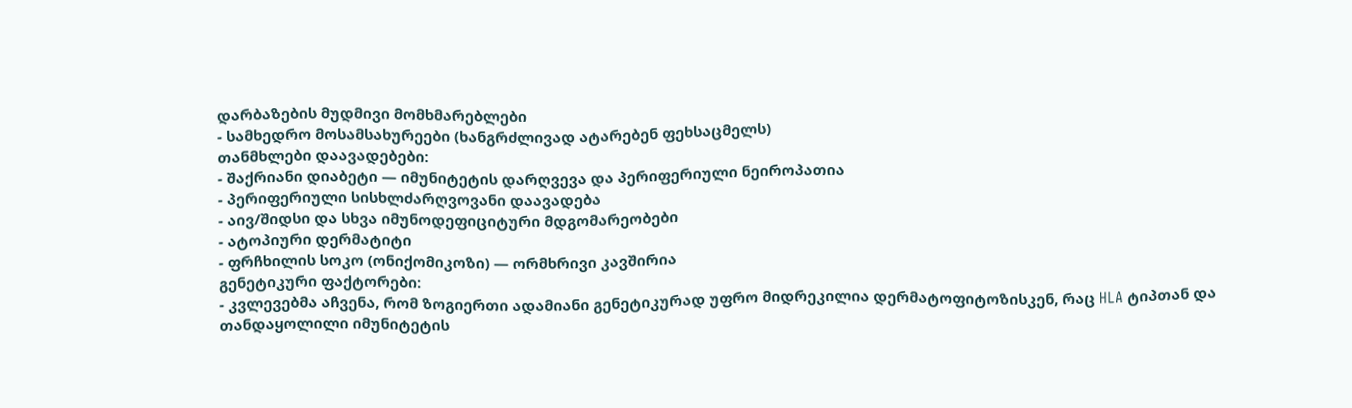დარბაზების მუდმივი მომხმარებლები
- სამხედრო მოსამსახურეები (ხანგრძლივად ატარებენ ფეხსაცმელს)
თანმხლები დაავადებები:
- შაქრიანი დიაბეტი — იმუნიტეტის დარღვევა და პერიფერიული ნეიროპათია
- პერიფერიული სისხლძარღვოვანი დაავადება
- აივ/შიდსი და სხვა იმუნოდეფიციტური მდგომარეობები
- ატოპიური დერმატიტი
- ფრჩხილის სოკო (ონიქომიკოზი) — ორმხრივი კავშირია
გენეტიკური ფაქტორები:
- კვლევებმა აჩვენა, რომ ზოგიერთი ადამიანი გენეტიკურად უფრო მიდრეკილია დერმატოფიტოზისკენ, რაც HLA ტიპთან და თანდაყოლილი იმუნიტეტის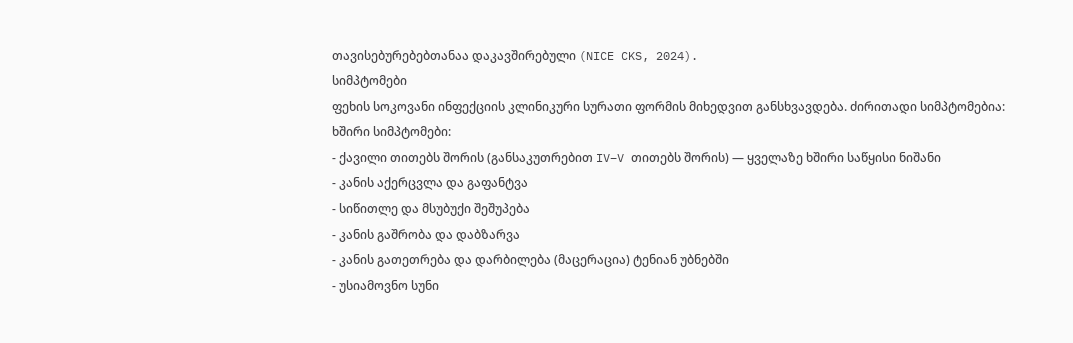თავისებურებებთანაა დაკავშირებული (NICE CKS, 2024).
სიმპტომები
ფეხის სოკოვანი ინფექციის კლინიკური სურათი ფორმის მიხედვით განსხვავდება. ძირითადი სიმპტომებია:
ხშირი სიმპტომები:
- ქავილი თითებს შორის (განსაკუთრებით IV–V თითებს შორის) — ყველაზე ხშირი საწყისი ნიშანი
- კანის აქერცვლა და გაფანტვა
- სიწითლე და მსუბუქი შეშუპება
- კანის გაშრობა და დაბზარვა
- კანის გათეთრება და დარბილება (მაცერაცია) ტენიან უბნებში
- უსიამოვნო სუნი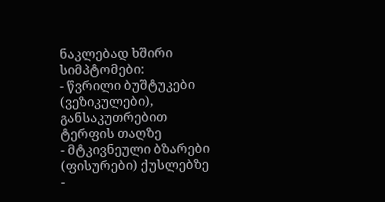ნაკლებად ხშირი სიმპტომები:
- წვრილი ბუშტუკები (ვეზიკულები), განსაკუთრებით ტერფის თაღზე
- მტკივნეული ბზარები (ფისურები) ქუსლებზე
-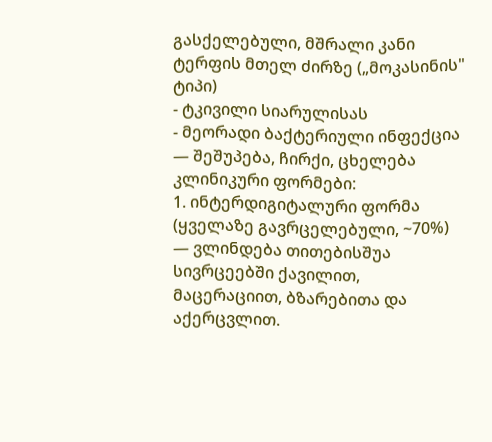გასქელებული, მშრალი კანი ტერფის მთელ ძირზე („მოკასინის" ტიპი)
- ტკივილი სიარულისას
- მეორადი ბაქტერიული ინფექცია — შეშუპება, ჩირქი, ცხელება
კლინიკური ფორმები:
1. ინტერდიგიტალური ფორმა (ყველაზე გავრცელებული, ~70%) — ვლინდება თითებისშუა სივრცეებში ქავილით, მაცერაციით, ბზარებითა და აქერცვლით.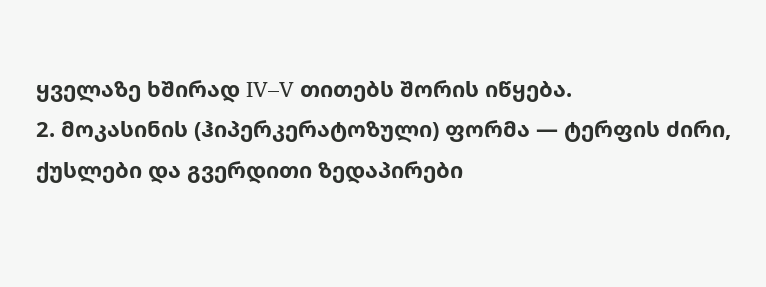ყველაზე ხშირად IV–V თითებს შორის იწყება.
2. მოკასინის (ჰიპერკერატოზული) ფორმა — ტერფის ძირი, ქუსლები და გვერდითი ზედაპირები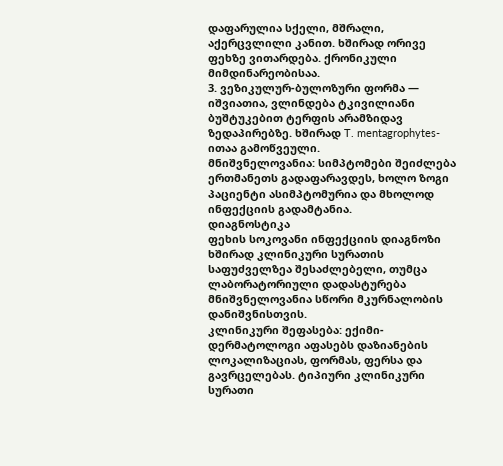დაფარულია სქელი, მშრალი, აქერცვლილი კანით. ხშირად ორივე ფეხზე ვითარდება. ქრონიკული მიმდინარეობისაა.
3. ვეზიკულურ-ბულოზური ფორმა — იშვიათია, ვლინდება ტკივილიანი ბუშტუკებით ტერფის არამზიდავ ზედაპირებზე. ხშირად T. mentagrophytes-ითაა გამოწვეული.
მნიშვნელოვანია: სიმპტომები შეიძლება ერთმანეთს გადაფარავდეს, ხოლო ზოგი პაციენტი ასიმპტომურია და მხოლოდ ინფექციის გადამტანია.
დიაგნოსტიკა
ფეხის სოკოვანი ინფექციის დიაგნოზი ხშირად კლინიკური სურათის საფუძველზეა შესაძლებელი, თუმცა ლაბორატორიული დადასტურება მნიშვნელოვანია სწორი მკურნალობის დანიშვნისთვის.
კლინიკური შეფასება: ექიმი-დერმატოლოგი აფასებს დაზიანების ლოკალიზაციას, ფორმას, ფერსა და გავრცელებას. ტიპიური კლინიკური სურათი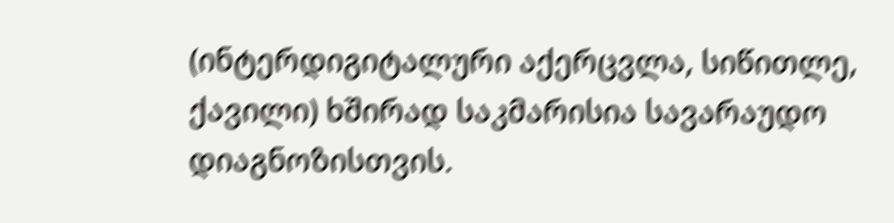(ინტერდიგიტალური აქერცვლა, სიწითლე, ქავილი) ხშირად საკმარისია სავარაუდო დიაგნოზისთვის.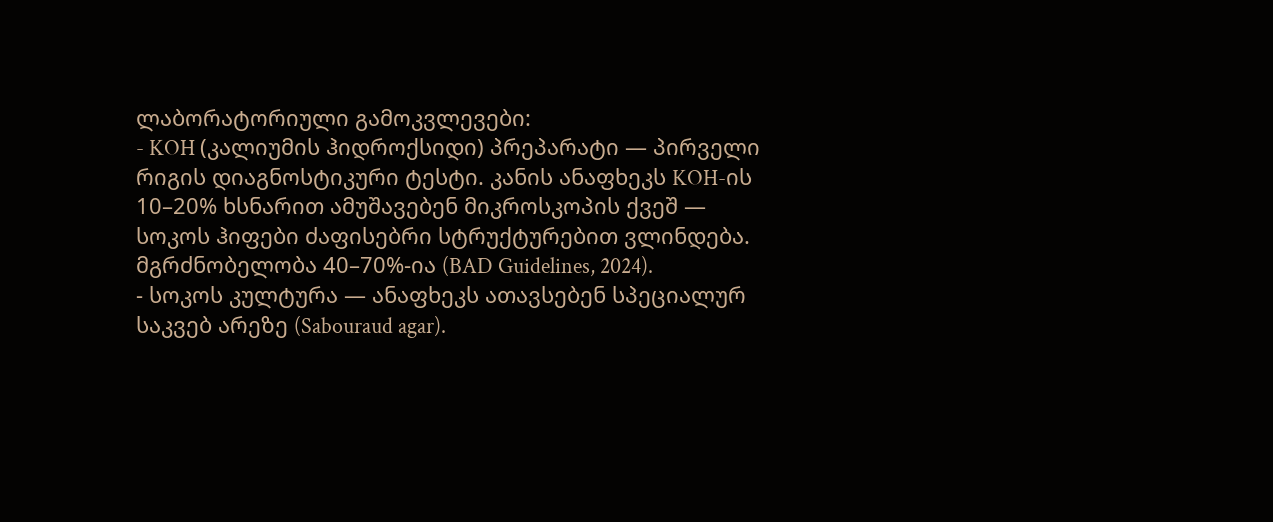ლაბორატორიული გამოკვლევები:
- KOH (კალიუმის ჰიდროქსიდი) პრეპარატი — პირველი რიგის დიაგნოსტიკური ტესტი. კანის ანაფხეკს KOH-ის 10–20% ხსნარით ამუშავებენ მიკროსკოპის ქვეშ — სოკოს ჰიფები ძაფისებრი სტრუქტურებით ვლინდება. მგრძნობელობა 40–70%-ია (BAD Guidelines, 2024).
- სოკოს კულტურა — ანაფხეკს ათავსებენ სპეციალურ საკვებ არეზე (Sabouraud agar).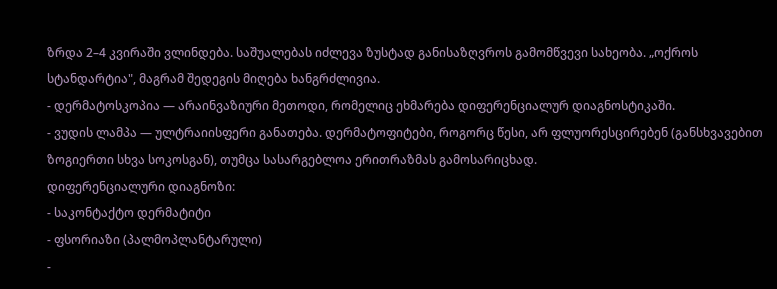ზრდა 2–4 კვირაში ვლინდება. საშუალებას იძლევა ზუსტად განისაზღვროს გამომწვევი სახეობა. „ოქროს სტანდარტია", მაგრამ შედეგის მიღება ხანგრძლივია.
- დერმატოსკოპია — არაინვაზიური მეთოდი, რომელიც ეხმარება დიფერენციალურ დიაგნოსტიკაში.
- ვუდის ლამპა — ულტრაიისფერი განათება. დერმატოფიტები, როგორც წესი, არ ფლუორესცირებენ (განსხვავებით ზოგიერთი სხვა სოკოსგან), თუმცა სასარგებლოა ერითრაზმას გამოსარიცხად.
დიფერენციალური დიაგნოზი:
- საკონტაქტო დერმატიტი
- ფსორიაზი (პალმოპლანტარული)
-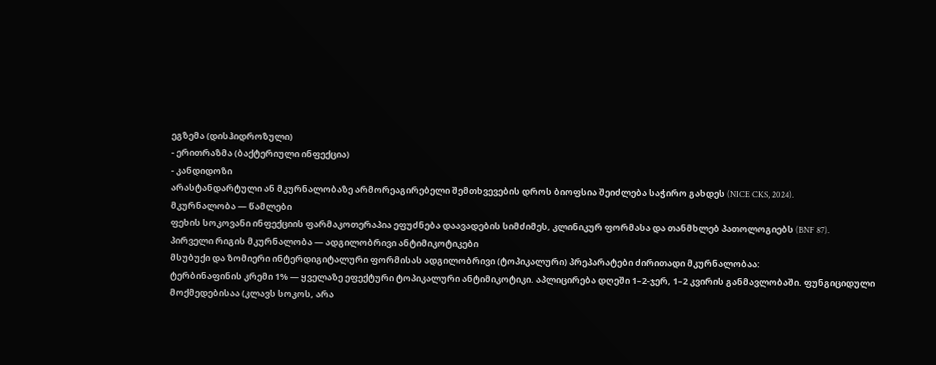ეგზემა (დისჰიდროზული)
- ერითრაზმა (ბაქტერიული ინფექცია)
- კანდიდოზი
არასტანდარტული ან მკურნალობაზე არმორეაგირებელი შემთხვევების დროს ბიოფსია შეიძლება საჭირო გახდეს (NICE CKS, 2024).
მკურნალობა — წამლები
ფეხის სოკოვანი ინფექციის ფარმაკოთერაპია ეფუძნება დაავადების სიმძიმეს, კლინიკურ ფორმასა და თანმხლებ პათოლოგიებს (BNF 87).
პირველი რიგის მკურნალობა — ადგილობრივი ანტიმიკოტიკები
მსუბუქი და ზომიერი ინტერდიგიტალური ფორმისას ადგილობრივი (ტოპიკალური) პრეპარატები ძირითადი მკურნალობაა:
ტერბინაფინის კრემი 1% — ყველაზე ეფექტური ტოპიკალური ანტიმიკოტიკი. აპლიცირება დღეში 1–2-ჯერ, 1–2 კვირის განმავლობაში. ფუნგიციდული მოქმედებისაა (კლავს სოკოს, არა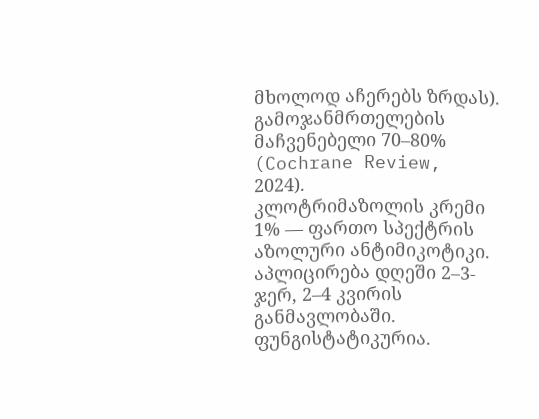მხოლოდ აჩერებს ზრდას). გამოჯანმრთელების მაჩვენებელი 70–80% (Cochrane Review, 2024).
კლოტრიმაზოლის კრემი 1% — ფართო სპექტრის აზოლური ანტიმიკოტიკი. აპლიცირება დღეში 2–3-ჯერ, 2–4 კვირის განმავლობაში. ფუნგისტატიკურია.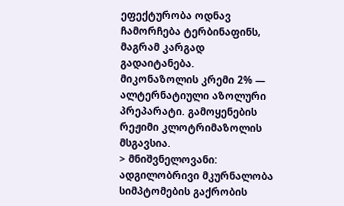ეფექტურობა ოდნავ ჩამორჩება ტერბინაფინს, მაგრამ კარგად გადაიტანება.
მიკონაზოლის კრემი 2% — ალტერნატიული აზოლური პრეპარატი. გამოყენების რეჟიმი კლოტრიმაზოლის მსგავსია.
> მნიშვნელოვანი: ადგილობრივი მკურნალობა სიმპტომების გაქრობის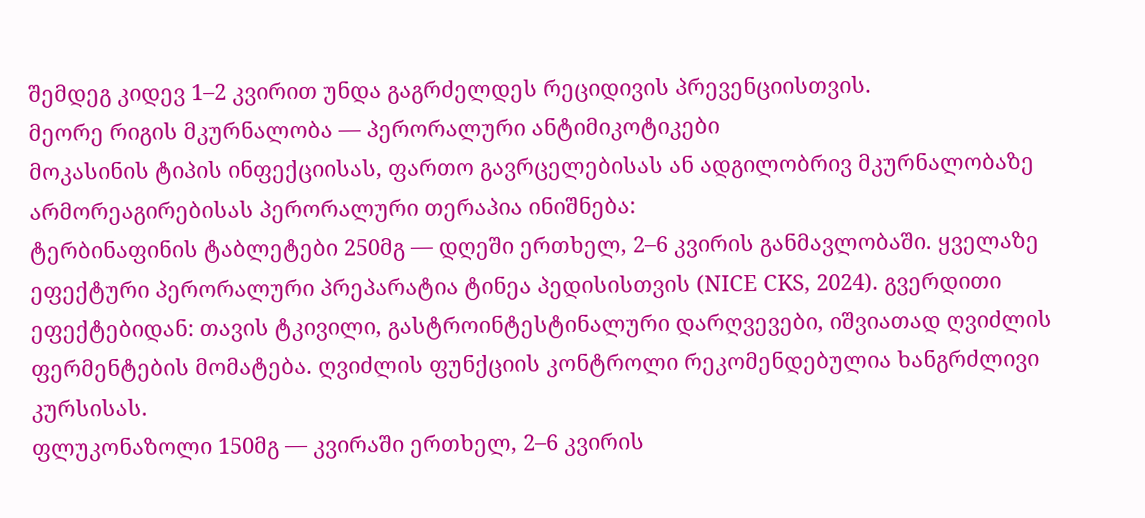შემდეგ კიდევ 1–2 კვირით უნდა გაგრძელდეს რეციდივის პრევენციისთვის.
მეორე რიგის მკურნალობა — პერორალური ანტიმიკოტიკები
მოკასინის ტიპის ინფექციისას, ფართო გავრცელებისას ან ადგილობრივ მკურნალობაზე არმორეაგირებისას პერორალური თერაპია ინიშნება:
ტერბინაფინის ტაბლეტები 250მგ — დღეში ერთხელ, 2–6 კვირის განმავლობაში. ყველაზე ეფექტური პერორალური პრეპარატია ტინეა პედისისთვის (NICE CKS, 2024). გვერდითი ეფექტებიდან: თავის ტკივილი, გასტროინტესტინალური დარღვევები, იშვიათად ღვიძლის ფერმენტების მომატება. ღვიძლის ფუნქციის კონტროლი რეკომენდებულია ხანგრძლივი კურსისას.
ფლუკონაზოლი 150მგ — კვირაში ერთხელ, 2–6 კვირის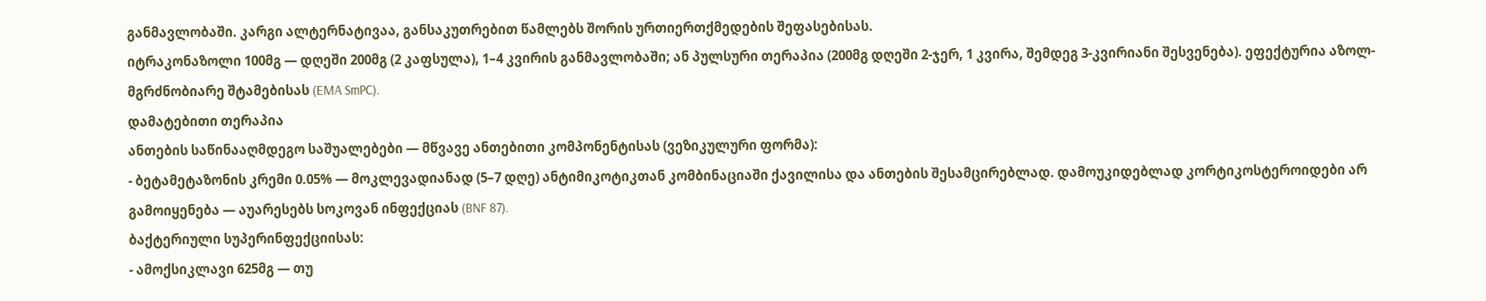განმავლობაში. კარგი ალტერნატივაა, განსაკუთრებით წამლებს შორის ურთიერთქმედების შეფასებისას.
იტრაკონაზოლი 100მგ — დღეში 200მგ (2 კაფსულა), 1–4 კვირის განმავლობაში; ან პულსური თერაპია (200მგ დღეში 2-ჯერ, 1 კვირა, შემდეგ 3-კვირიანი შესვენება). ეფექტურია აზოლ-მგრძნობიარე შტამებისას (EMA SmPC).
დამატებითი თერაპია
ანთების საწინააღმდეგო საშუალებები — მწვავე ანთებითი კომპონენტისას (ვეზიკულური ფორმა):
- ბეტამეტაზონის კრემი 0.05% — მოკლევადიანად (5–7 დღე) ანტიმიკოტიკთან კომბინაციაში ქავილისა და ანთების შესამცირებლად. დამოუკიდებლად კორტიკოსტეროიდები არ გამოიყენება — აუარესებს სოკოვან ინფექციას (BNF 87).
ბაქტერიული სუპერინფექციისას:
- ამოქსიკლავი 625მგ — თუ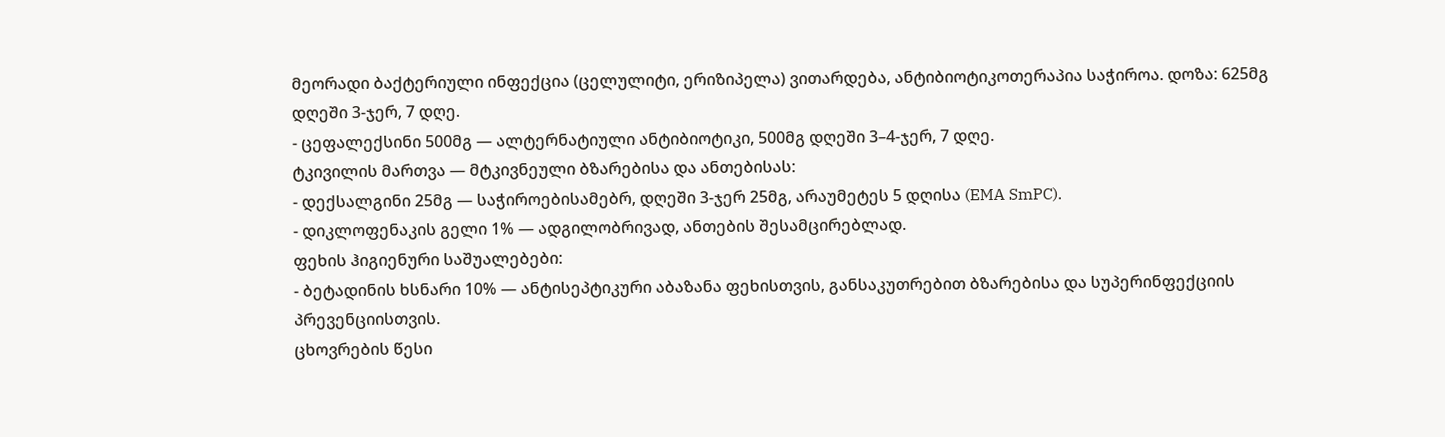მეორადი ბაქტერიული ინფექცია (ცელულიტი, ერიზიპელა) ვითარდება, ანტიბიოტიკოთერაპია საჭიროა. დოზა: 625მგ დღეში 3-ჯერ, 7 დღე.
- ცეფალექსინი 500მგ — ალტერნატიული ანტიბიოტიკი, 500მგ დღეში 3–4-ჯერ, 7 დღე.
ტკივილის მართვა — მტკივნეული ბზარებისა და ანთებისას:
- დექსალგინი 25მგ — საჭიროებისამებრ, დღეში 3-ჯერ 25მგ, არაუმეტეს 5 დღისა (EMA SmPC).
- დიკლოფენაკის გელი 1% — ადგილობრივად, ანთების შესამცირებლად.
ფეხის ჰიგიენური საშუალებები:
- ბეტადინის ხსნარი 10% — ანტისეპტიკური აბაზანა ფეხისთვის, განსაკუთრებით ბზარებისა და სუპერინფექციის პრევენციისთვის.
ცხოვრების წესი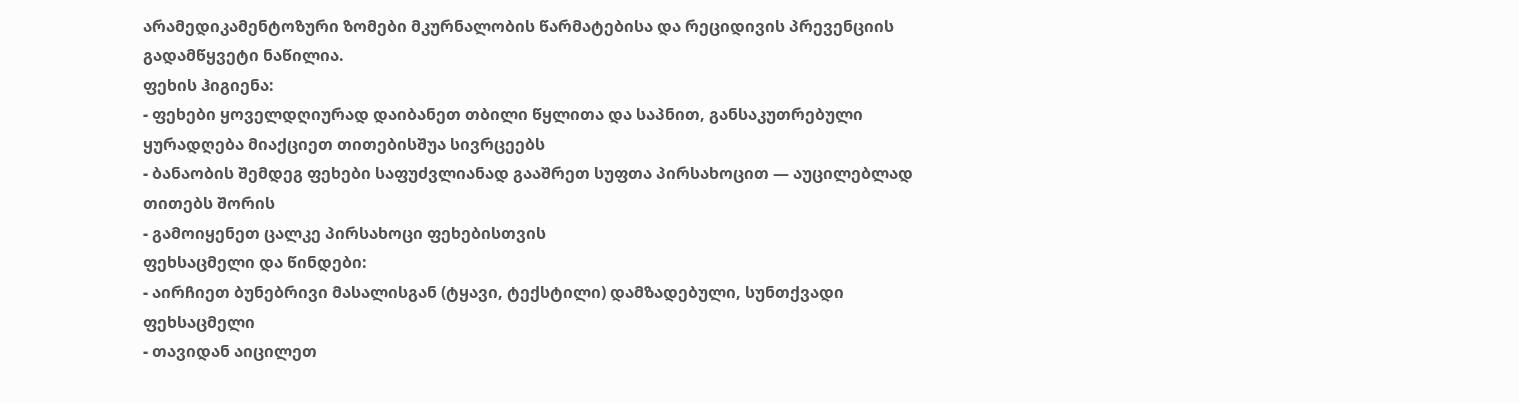არამედიკამენტოზური ზომები მკურნალობის წარმატებისა და რეციდივის პრევენციის გადამწყვეტი ნაწილია.
ფეხის ჰიგიენა:
- ფეხები ყოველდღიურად დაიბანეთ თბილი წყლითა და საპნით, განსაკუთრებული ყურადღება მიაქციეთ თითებისშუა სივრცეებს
- ბანაობის შემდეგ ფეხები საფუძვლიანად გააშრეთ სუფთა პირსახოცით — აუცილებლად თითებს შორის
- გამოიყენეთ ცალკე პირსახოცი ფეხებისთვის
ფეხსაცმელი და წინდები:
- აირჩიეთ ბუნებრივი მასალისგან (ტყავი, ტექსტილი) დამზადებული, სუნთქვადი ფეხსაცმელი
- თავიდან აიცილეთ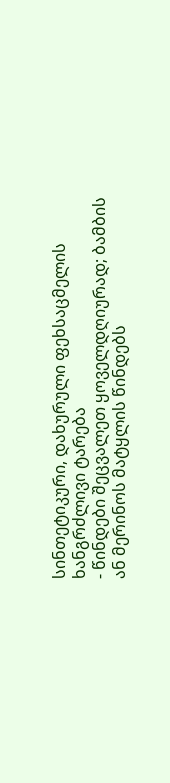სინთეტიკური, დახურული ფეხსაცმელის ხანგრძლივი ტარება
- წინდები შეცვალეთ ყოველდღიურად; ბამბის ან მერინოს მატყლის წინდებს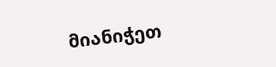მიანიჭეთ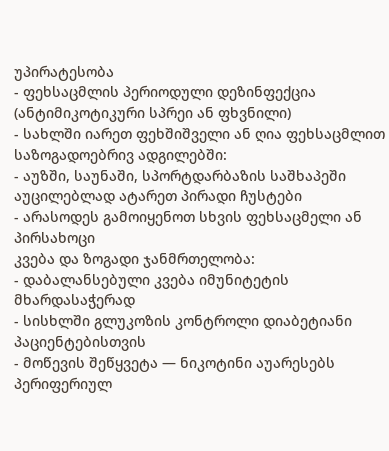უპირატესობა
- ფეხსაცმლის პერიოდული დეზინფექცია (ანტიმიკოტიკური სპრეი ან ფხვნილი)
- სახლში იარეთ ფეხშიშველი ან ღია ფეხსაცმლით
საზოგადოებრივ ადგილებში:
- აუზში, საუნაში, სპორტდარბაზის საშხაპეში აუცილებლად ატარეთ პირადი ჩუსტები
- არასოდეს გამოიყენოთ სხვის ფეხსაცმელი ან პირსახოცი
კვება და ზოგადი ჯანმრთელობა:
- დაბალანსებული კვება იმუნიტეტის მხარდასაჭერად
- სისხლში გლუკოზის კონტროლი დიაბეტიანი პაციენტებისთვის
- მოწევის შეწყვეტა — ნიკოტინი აუარესებს პერიფერიულ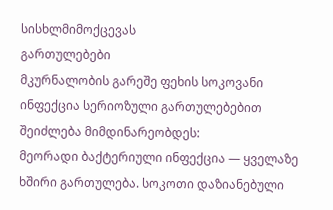სისხლმიმოქცევას
გართულებები
მკურნალობის გარეშე ფეხის სოკოვანი ინფექცია სერიოზული გართულებებით შეიძლება მიმდინარეობდეს:
მეორადი ბაქტერიული ინფექცია — ყველაზე ხშირი გართულება. სოკოთი დაზიანებული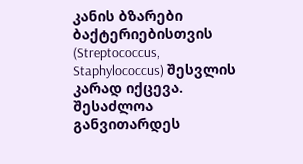კანის ბზარები ბაქტერიებისთვის (Streptococcus, Staphylococcus) შესვლის კარად იქცევა. შესაძლოა განვითარდეს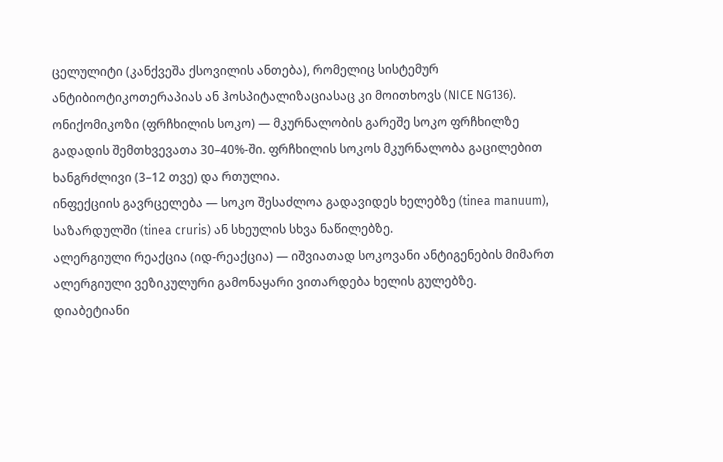ცელულიტი (კანქვეშა ქსოვილის ანთება), რომელიც სისტემურ ანტიბიოტიკოთერაპიას ან ჰოსპიტალიზაციასაც კი მოითხოვს (NICE NG136).
ონიქომიკოზი (ფრჩხილის სოკო) — მკურნალობის გარეშე სოკო ფრჩხილზე გადადის შემთხვევათა 30–40%-ში. ფრჩხილის სოკოს მკურნალობა გაცილებით ხანგრძლივი (3–12 თვე) და რთულია.
ინფექციის გავრცელება — სოკო შესაძლოა გადავიდეს ხელებზე (tinea manuum), საზარდულში (tinea cruris) ან სხეულის სხვა ნაწილებზე.
ალერგიული რეაქცია (იდ-რეაქცია) — იშვიათად სოკოვანი ანტიგენების მიმართ ალერგიული ვეზიკულური გამონაყარი ვითარდება ხელის გულებზე.
დიაბეტიანი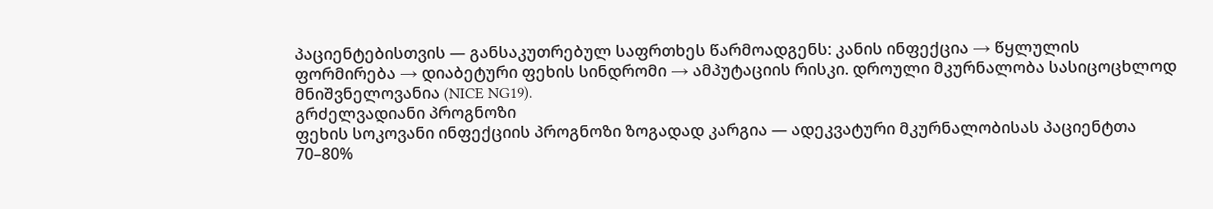პაციენტებისთვის — განსაკუთრებულ საფრთხეს წარმოადგენს: კანის ინფექცია → წყლულის ფორმირება → დიაბეტური ფეხის სინდრომი → ამპუტაციის რისკი. დროული მკურნალობა სასიცოცხლოდ მნიშვნელოვანია (NICE NG19).
გრძელვადიანი პროგნოზი
ფეხის სოკოვანი ინფექციის პროგნოზი ზოგადად კარგია — ადეკვატური მკურნალობისას პაციენტთა 70–80%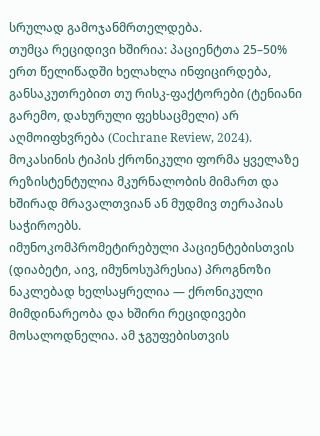სრულად გამოჯანმრთელდება.
თუმცა რეციდივი ხშირია: პაციენტთა 25–50% ერთ წელიწადში ხელახლა ინფიცირდება, განსაკუთრებით თუ რისკ-ფაქტორები (ტენიანი გარემო, დახურული ფეხსაცმელი) არ აღმოიფხვრება (Cochrane Review, 2024). მოკასინის ტიპის ქრონიკული ფორმა ყველაზე რეზისტენტულია მკურნალობის მიმართ და ხშირად მრავალთვიან ან მუდმივ თერაპიას საჭიროებს.
იმუნოკომპრომეტირებული პაციენტებისთვის (დიაბეტი, აივ, იმუნოსუპრესია) პროგნოზი ნაკლებად ხელსაყრელია — ქრონიკული მიმდინარეობა და ხშირი რეციდივები მოსალოდნელია. ამ ჯგუფებისთვის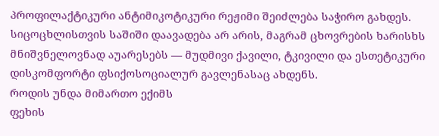პროფილაქტიკური ანტიმიკოტიკური რეჟიმი შეიძლება საჭირო გახდეს.
სიცოცხლისთვის საშიში დაავადება არ არის, მაგრამ ცხოვრების ხარისხს მნიშვნელოვნად აუარესებს — მუდმივი ქავილი, ტკივილი და ესთეტიკური დისკომფორტი ფსიქოსოციალურ გავლენასაც ახდენს.
როდის უნდა მიმართო ექიმს
ფეხის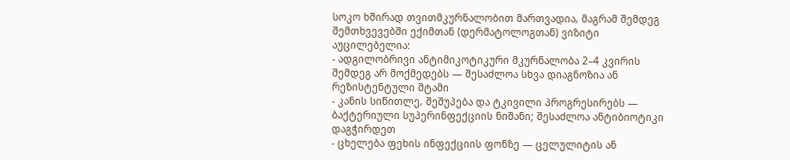სოკო ხშირად თვითმკურნალობით მართვადია, მაგრამ შემდეგ შემთხვევებში ექიმთან (დერმატოლოგთან) ვიზიტი აუცილებელია:
- ადგილობრივი ანტიმიკოტიკური მკურნალობა 2–4 კვირის შემდეგ არ მოქმედებს — შესაძლოა სხვა დიაგნოზია ან რეზისტენტული შტამი
- კანის სიწითლე, შეშუპება და ტკივილი პროგრესირებს — ბაქტერიული სუპერინფექციის ნიშანი; შესაძლოა ანტიბიოტიკი დაგჭირდეთ
- ცხელება ფეხის ინფექციის ფონზე — ცელულიტის ან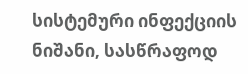სისტემური ინფექციის ნიშანი, სასწრაფოდ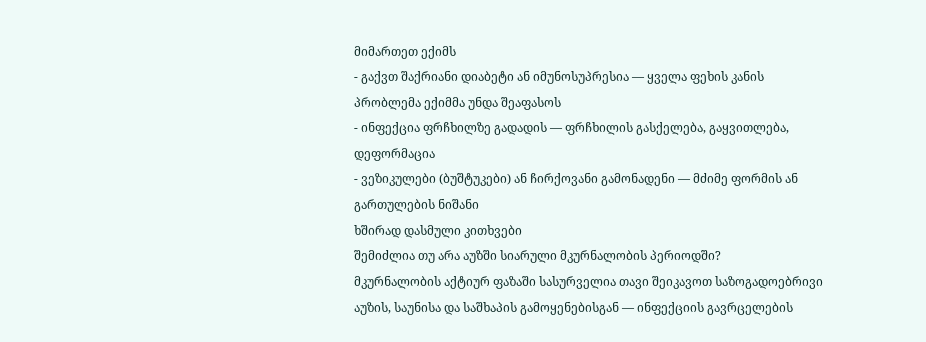მიმართეთ ექიმს
- გაქვთ შაქრიანი დიაბეტი ან იმუნოსუპრესია — ყველა ფეხის კანის პრობლემა ექიმმა უნდა შეაფასოს
- ინფექცია ფრჩხილზე გადადის — ფრჩხილის გასქელება, გაყვითლება, დეფორმაცია
- ვეზიკულები (ბუშტუკები) ან ჩირქოვანი გამონადენი — მძიმე ფორმის ან გართულების ნიშანი
ხშირად დასმული კითხვები
შემიძლია თუ არა აუზში სიარული მკურნალობის პერიოდში?
მკურნალობის აქტიურ ფაზაში სასურველია თავი შეიკავოთ საზოგადოებრივი აუზის, საუნისა და საშხაპის გამოყენებისგან — ინფექციის გავრცელების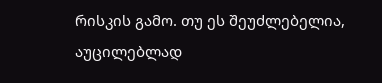რისკის გამო. თუ ეს შეუძლებელია, აუცილებლად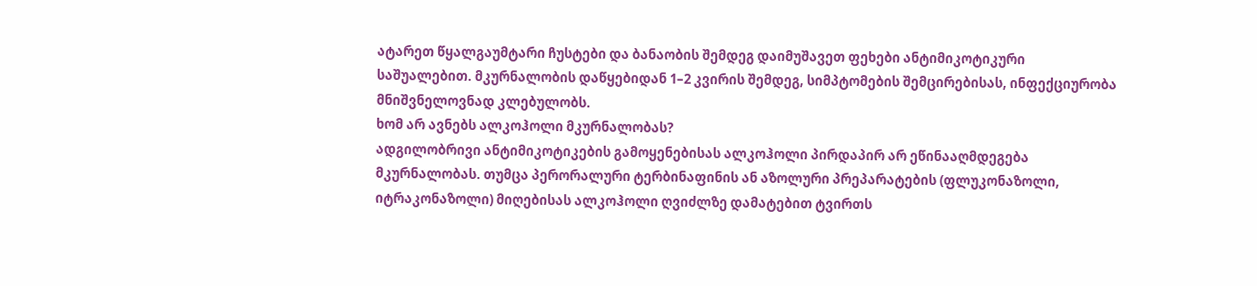ატარეთ წყალგაუმტარი ჩუსტები და ბანაობის შემდეგ დაიმუშავეთ ფეხები ანტიმიკოტიკური საშუალებით. მკურნალობის დაწყებიდან 1–2 კვირის შემდეგ, სიმპტომების შემცირებისას, ინფექციურობა მნიშვნელოვნად კლებულობს.
ხომ არ ავნებს ალკოჰოლი მკურნალობას?
ადგილობრივი ანტიმიკოტიკების გამოყენებისას ალკოჰოლი პირდაპირ არ ეწინააღმდეგება მკურნალობას. თუმცა პერორალური ტერბინაფინის ან აზოლური პრეპარატების (ფლუკონაზოლი, იტრაკონაზოლი) მიღებისას ალკოჰოლი ღვიძლზე დამატებით ტვირთს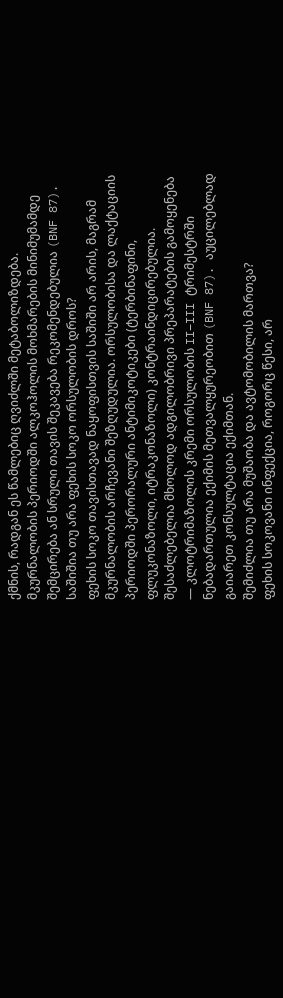ქმნის, რადგან ეს წამლებიც ღვიძლში მეტაბოლიზდება. მკურნალობის პერიოდში ალკოჰოლის მოხმარების მინიმუმამდე შემცირება ან სრული თავის შეკავება რეკომენდებულია (BNF 87).
საშიშია თუ არა ფეხის სოკო ორსულობის დროს?
ფეხის სოკო თავისთავად ნაყოფისთვის საშიში არ არის, მაგრამ მკურნალობის არჩევანი შეზღუდულია. ორსულობისა და ლაქტაციის პერიოდში პერორალური ანტიმიკოტიკები (ტერბინაფინი, ფლუკონაზოლი, იტრაკონაზოლი) კონტრაინდიცირებულია. შესაძლებელია მხოლოდ ადგილობრივი პრეპარატების გამოყენება — კლოტრიმაზოლის კრემი ორსულობის II–III ტრიმესტრში ნებადართულია ექიმის მეთვალყურეობით (BNF 87). აუცილებლად გაიარეთ კონსულტაცია ექიმთან.
შემიძლია თუ არა მუშაობა და ავტომობილის მართვა?
ფეხის სოკოვანი ინფექცია, როგორც წესი, არ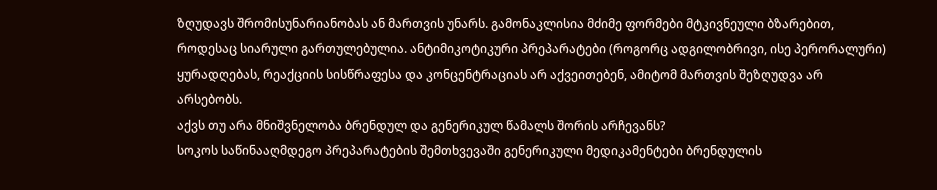ზღუდავს შრომისუნარიანობას ან მართვის უნარს. გამონაკლისია მძიმე ფორმები მტკივნეული ბზარებით, როდესაც სიარული გართულებულია. ანტიმიკოტიკური პრეპარატები (როგორც ადგილობრივი, ისე პერორალური) ყურადღებას, რეაქციის სისწრაფესა და კონცენტრაციას არ აქვეითებენ, ამიტომ მართვის შეზღუდვა არ არსებობს.
აქვს თუ არა მნიშვნელობა ბრენდულ და გენერიკულ წამალს შორის არჩევანს?
სოკოს საწინააღმდეგო პრეპარატების შემთხვევაში გენერიკული მედიკამენტები ბრენდულის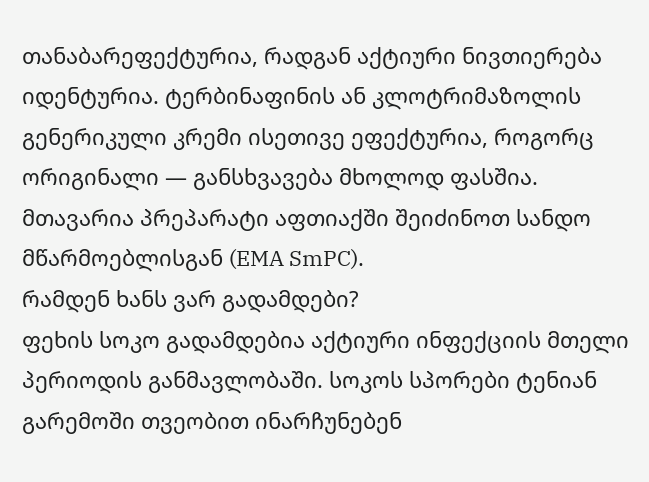თანაბარეფექტურია, რადგან აქტიური ნივთიერება იდენტურია. ტერბინაფინის ან კლოტრიმაზოლის გენერიკული კრემი ისეთივე ეფექტურია, როგორც ორიგინალი — განსხვავება მხოლოდ ფასშია. მთავარია პრეპარატი აფთიაქში შეიძინოთ სანდო მწარმოებლისგან (EMA SmPC).
რამდენ ხანს ვარ გადამდები?
ფეხის სოკო გადამდებია აქტიური ინფექციის მთელი პერიოდის განმავლობაში. სოკოს სპორები ტენიან გარემოში თვეობით ინარჩუნებენ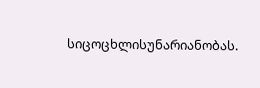სიცოცხლისუნარიანობას.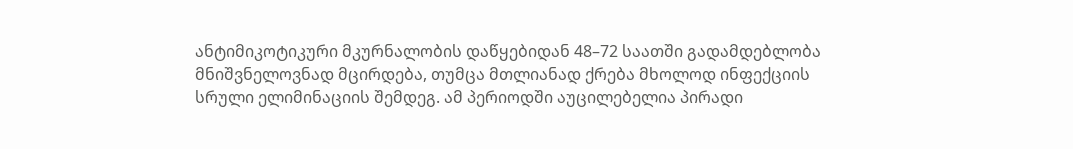ანტიმიკოტიკური მკურნალობის დაწყებიდან 48–72 საათში გადამდებლობა მნიშვნელოვნად მცირდება, თუმცა მთლიანად ქრება მხოლოდ ინფექციის სრული ელიმინაციის შემდეგ. ამ პერიოდში აუცილებელია პირადი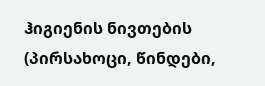ჰიგიენის ნივთების (პირსახოცი, წინდები,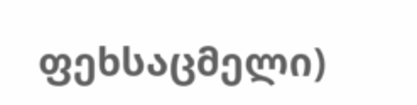ფეხსაცმელი)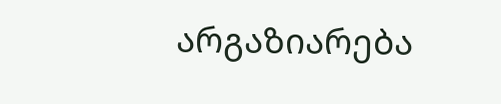არგაზიარება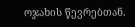ოჯახის წევრებთან.